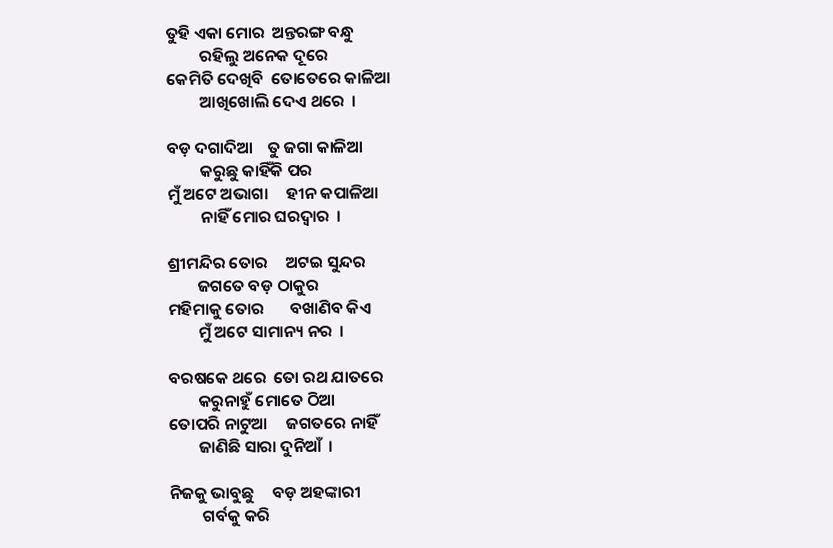ତୁହି ଏକା ମୋର  ଅନ୍ତରଙ୍ଗ ବନ୍ଧୁ
         ରହିଲୁ ଅନେକ ଦୂରେ
କେମିତି ଦେଖିବି  ତୋତେରେ କାଳିଆ
         ଆଖିଖୋଲି ଦେଏ ଥରେ  ।

ବଡ଼ ଦଗାଦିଆ    ତୁ ଜଗା କାଳିଆ
         କରୁଛୁ କାହିଁକି ପର
ମୁଁ ଅଟେ ଅଭାଗା     ହୀନ କପାଳିଆ
         ନାହିଁ ମୋର ଘରଦ୍ବାର  ।

ଶ୍ରୀମନ୍ଦିର ତୋର     ଅଟଇ ସୁନ୍ଦର
        ଜଗତେ ବଡ଼ ଠାକୁର
ମହିମାକୁ ତୋର       ବଖାଣିବ କିଏ
        ମୁଁ ଅଟେ ସାମାନ୍ୟ ନର  ।

ବରଷକେ ଥରେ  ତୋ ରଥ ଯାତରେ
        କରୁନାହୁଁ ମୋତେ ଠିଆ
ତୋପରି ନାଟୁଆ     ଜଗତରେ ନାହିଁ
        ଜାଣିଛି ସାରା ଦୁନିଆଁ  ।

ନିଜକୁ ଭାବୁଛୁ     ବଡ଼ ଅହଙ୍କାରୀ
         ଗର୍ବକୁ କରି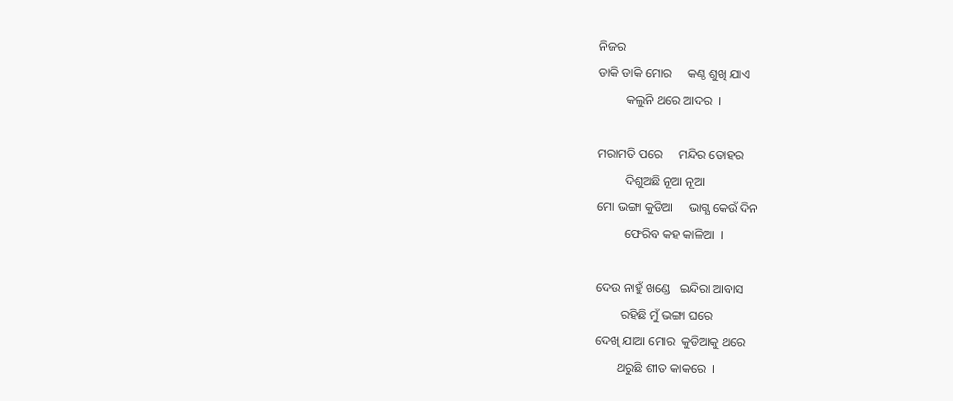ନିଜର
ଡାକି ଡାକି ମୋର     କଣ୍ଠ ଶୁଖି ଯାଏ
         କଲୁନି ଥରେ ଆଦର  ।

ମରାମତି ପରେ     ମନ୍ଦିର ତୋହର
         ଦିଶୁଅଛି ନୂଆ ନୂଆ
ମୋ ଭଙ୍ଗା କୁଡିଆ     ଭାଗ୍ଯ କେଉଁ ଦିନ
         ଫେରିବ କହ କାଳିଆ  ।

ଦେଉ ନାହୁଁ ଖଣ୍ଡେ   ଇନ୍ଦିରା ଆବାସ
        ରହିଛି ମୁଁ ଭଙ୍ଗା ଘରେ
ଦେଖି ଯାଆ ମୋର  କୁଡିଆକୁ ଥରେ
       ଥରୁଛି ଶୀତ କାକରେ  ।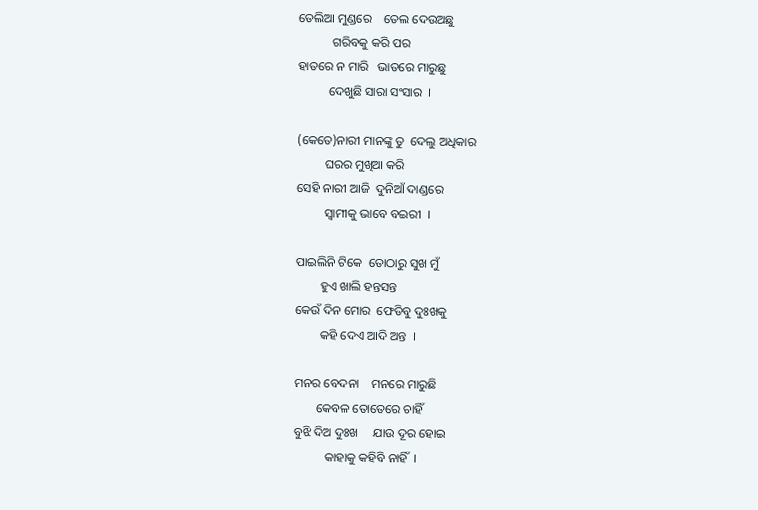ତେଲିଆ ମୁଣ୍ଡରେ    ତେଲ ଦେଉଅଛୁ
           ଗରିବକୁ କରି ପର
ହାତରେ ନ ମାରି   ଭାତରେ ମାରୁଛୁ
          ଦେଖୁଛି ସାରା ସଂସାର  ।

(କେତେ)ନାରୀ ମାନଙ୍କୁ ତୁ  ଦେଲୁ ଅଧିକାର
         ଘରର ମୁଖିଆ କରି
ସେହି ନାରୀ ଆଜି  ଦୁନିଆଁ ଦାଣ୍ଡରେ
         ସ୍ବାମୀକୁ ଭାବେ ବଇରୀ  ।

ପାଇଲିନି ଟିକେ  ତୋଠାରୁ ସୁଖ ମୁଁ
        ହୁଏ ଖାଲି ହନ୍ତସନ୍ତ
କେଉଁ ଦିନ ମୋର  ଫେଡିବୁ ଦୁଃଖକୁ
        କହି ଦେଏ ଆଦି ଅନ୍ତ  ।

ମନର ବେଦନା    ମନରେ ମାରୁଛି
       କେବଳ ତୋତେରେ ଚାହିଁ
ବୁଝି ଦିଅ ଦୁଃଖ     ଯାଉ ଦୂର ହୋଇ
          କାହାକୁ କହିବି ନାହିଁ  ।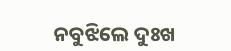ନବୁଝିଲେ ଦୁଃଖ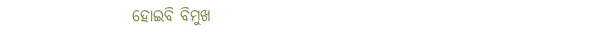ହୋଇବି ବିମୁଖ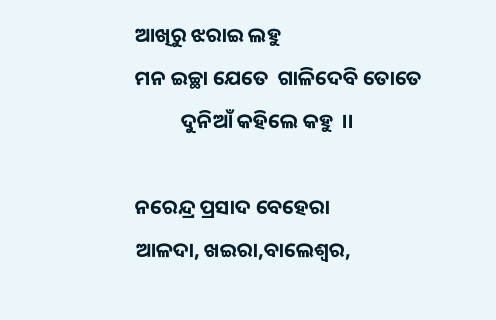ଆଖିରୁ ଝରାଇ ଲହୁ
ମନ ଇଚ୍ଛା ଯେତେ  ଗାଳିଦେବି ତୋତେ
          ଦୁନିଆଁ କହିଲେ କହୁ  ।।

ନରେନ୍ଦ୍ର ପ୍ରସାଦ ବେହେରା
ଆଳଦା, ଖଇରା,ବାଲେଶ୍ବର,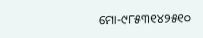ମୋ-୯୮୫୩୧୪୨୫୧୦